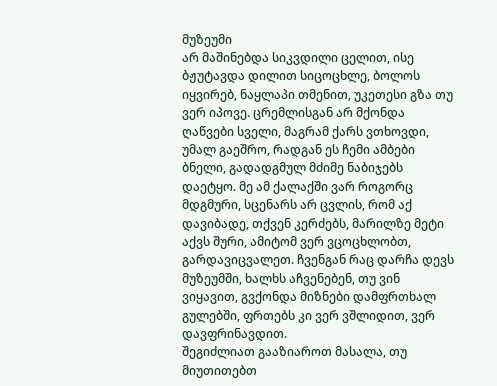მუზეუმი
არ მაშინებდა სიკვდილი ცელით, ისე ბჟუტავდა დილით სიცოცხლე, ბოლოს იყვირებ, ნაყლაპი თმენით, უკეთესი გზა თუ ვერ იპოვე. ცრემლისგან არ მქონდა ღაწვები სველი, მაგრამ ქარს ვთხოვდი, უმალ გაეშრო, რადგან ეს ჩემი ამბები ბნელი, გადადგმულ მძიმე ნაბიჯებს დაეტყო. მე ამ ქალაქში ვარ როგორც მდგმური, სცენარს არ ცვლის, რომ აქ დავიბადე, თქვენ კერძებს, მარილზე მეტი აქვს შური, ამიტომ ვერ ვცოცხლობთ, გარდავიცვალეთ. ჩვენგან რაც დარჩა დევს მუზეუმში, ხალხს აჩვენებენ, თუ ვინ ვიყავით, გვქონდა მიზნები დამფრთხალ გულებში, ფრთებს კი ვერ ვშლიდით, ვერ დავფრინავდით.
შეგიძლიათ გააზიაროთ მასალა, თუ მიუთითებთ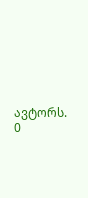ავტორს.
0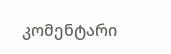კომენტარი